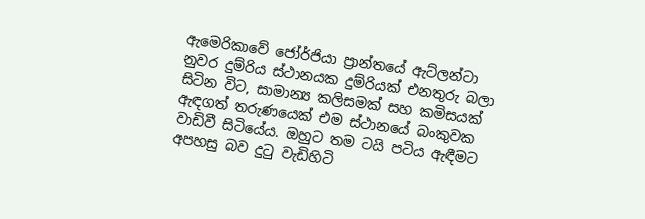ඇමෙරිකාවේ ජෝර්ජියා ප්‍රාන්තයේ ඇට්ලන්ටා නුවර දුම්රිය ස්ථානයක දුම්රියක් එනතුරු බලා සිටින විට, සාමාන්‍ය කලිසමක් සහ කමිසයක් ඇඳගත් තරුණයෙක් එම ස්ථානයේ බංකුවක වාඩිවී සිටියේය. ඔහුට තම ටයි පටිය ඇඳීමට අපහසු බව දුටු වැඩිහිටි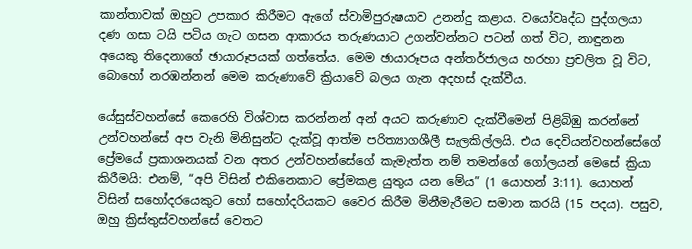කාන්තාවක් ඔහුට උපකාර කිරීමට ඇගේ ස්වාමිපුරුෂයාව උනන්දු කළාය. වයෝවෘද්ධ පුද්ගලයා දණ ගසා ටයි පටිය ගැට ගසන ආකාරය තරුණයාට උගන්වන්නට පටන් ගත් විට, නාඳුනන අයෙකු තිදෙනාගේ ඡායාරූපයක් ගත්තේය. මෙම ඡායාරූපය අන්තර්ජාලය හරහා ප්‍රචලිත වූ විට, බොහෝ නරඹන්නන් මෙම කරුණාවේ ක්‍රියාවේ බලය ගැන අදහස් දැක්වීය.

යේසුස්වහන්සේ කෙරෙහි විශ්වාස කරන්නන් අන් අයට කරුණාව දැක්වීමෙන් පිළිබිඹු කරන්නේ උන්වහන්සේ අප වැනි මිනිසුන්ට දැක්වූ ආත්ම පරිත්‍යාගශීලී සැලකිල්ලයි. එය දෙවියන්වහන්සේගේ ප්‍රේමයේ ප්‍රකාශනයක් වන අතර උන්වහන්සේගේ කැමැත්ත නම් තමන්ගේ ගෝලයන් මෙසේ ක්‍රියා කිරීමයි: එනම්, “අපි විසින් එකිනෙකාට ප්‍රේමකළ යුතුය යන මේය” (1 යොහන් 3:11). යොහන් විසින් සහෝදරයෙකුට හෝ සහෝදරියකට වෛර කිරීම මිනීමැරීමට සමාන කරයි (15 පදය). පසුව, ඔහු ක්‍රිස්තුස්වහන්සේ වෙතට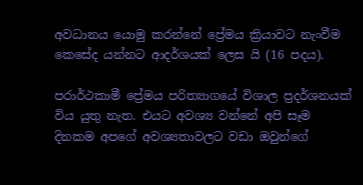අවධානය යොමු කරන්නේ ප්‍රේමය ක්‍රියාවට නැංවීම කෙසේද යන්නට ආදර්ශයක් ලෙස යි (16 පදය).

පරාර්ථකාමී ප්‍රේමය පරිත්‍යාගයේ විශාල ප්‍රදර්ශනයක් විය යුතු නැත. එයට අවශ්‍ය වන්නේ අපි සෑම දිනකම අපගේ අවශ්‍යතාවලට වඩා ඔවුන්ගේ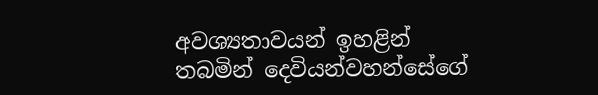අවශ්‍යතාවයන් ඉහළින් තබමින් දෙවියන්වහන්සේගේ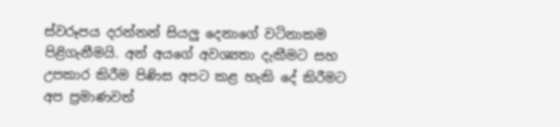ස්වරූපය දරන්නන් සියලු දෙනාගේ වටිනාකම පිළිගැනීමයි. අන් අයගේ අවශ්‍යතා දැකීමට සහ උපකාර කිරීම පිණිස අපට කළ හැකි දේ කිරීමට අප ප්‍රමාණවත්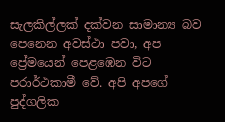සැලකිල්ලක් දක්වන සාමාන්‍ය බව පෙනෙන අවස්ථා පවා, අප ප්‍රේමයෙන් පෙළඹෙන විට පරාර්ථකාමී වේ. අපි අපගේ පුද්ගලික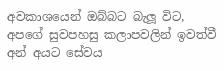අවකාශයෙන් ඔබ්බට බැලූ විට, අපගේ සුවපහසු කලාපවලින් ඉවත්වී අන් අයට සේවය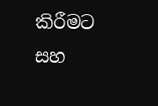කිරීමට සහ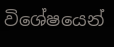විශේෂයෙන්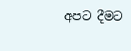අපට දීමට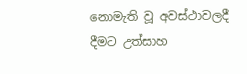නොමැති වූ අවස්ථාවලදී දීමට උත්සාහ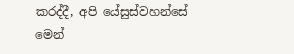කරද්දී, අපි යේසුස්වහන්සේ මෙන්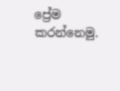ප්‍රේම කරන්නෙමු.